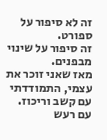זה לא סיפור על ספורט.
זה סיפור על שינוי מבפנים.
מאז שאני זוכר את עצמי, התמודדתי עם קשב וריכוז.
עם רעש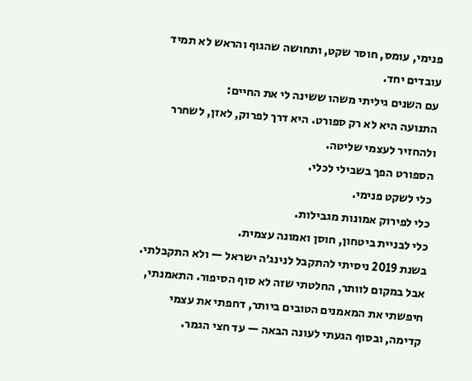פנימי, עומס, חוסר שקט, ותחושה שהגוף והראש לא תמיד עובדים יחד.
עם השנים גיליתי משהו ששינה לי את החיים:
התנועה היא לא רק ספורט. היא דרך לפרוק, לאזן, לשחרר ולהחזיר לעצמי שליטה.
הספורט הפך בשבילי לכלי.
כלי לשקט פנימי.
כלי לפירוק אמונות מגבילות.
כלי לבניית ביטחון, חוסן ואמונה עצמית.
בשנת 2019 ניסיתי להתקבל לנינג׳ה ישראל — ולא התקבלתי.
אבל במקום לוותר, החלטתי שזה לא סוף הסיפור. התאמנתי, חיפשתי את המאמנים הטובים ביותר, דחפתי את עצמי קדימה, ובסוף הגעתי לעונה הבאה — עד חצי הגמר.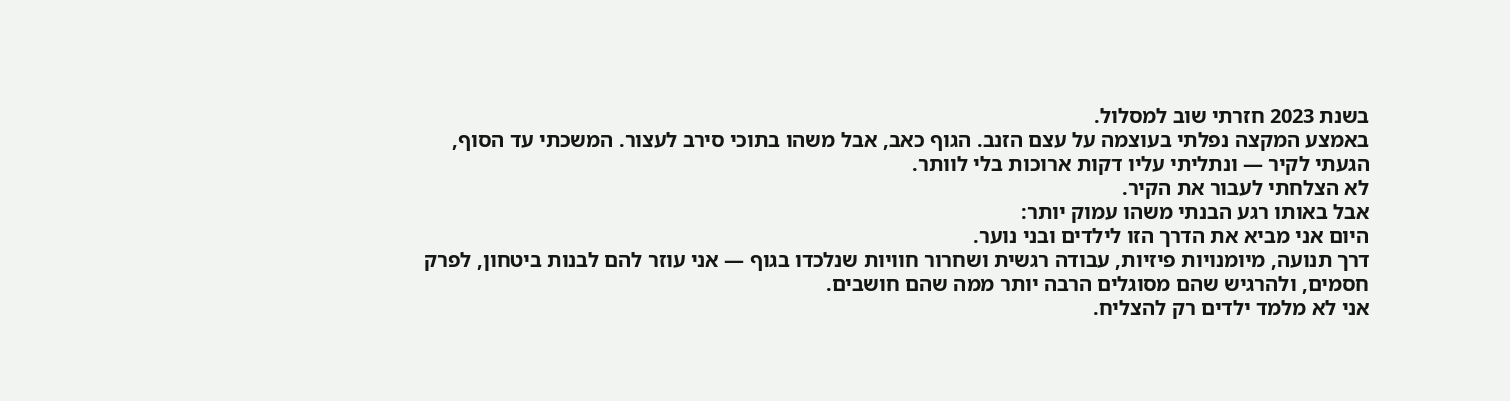בשנת 2023 חזרתי שוב למסלול.
באמצע המקצה נפלתי בעוצמה על עצם הזנב. הגוף כאב, אבל משהו בתוכי סירב לעצור. המשכתי עד הסוף, הגעתי לקיר — ונתליתי עליו דקות ארוכות בלי לוותר.
לא הצלחתי לעבור את הקיר.
אבל באותו רגע הבנתי משהו עמוק יותר:
היום אני מביא את הדרך הזו לילדים ובני נוער.
דרך תנועה, מיומנויות פיזיות, עבודה רגשית ושחרור חוויות שנלכדו בגוף — אני עוזר להם לבנות ביטחון, לפרק חסמים, ולהרגיש שהם מסוגלים הרבה יותר ממה שהם חושבים.
אני לא מלמד ילדים רק להצליח.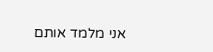אני מלמד אותם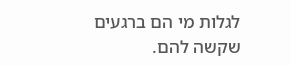לגלות מי הם ברגעים שקשה להם.